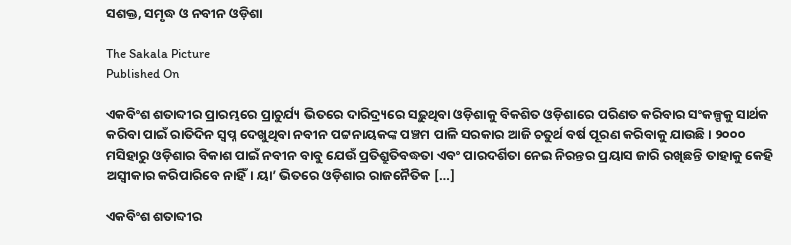ସଶକ୍ତ, ସମୃଦ୍ଧ ଓ ନବୀନ ଓଡ଼ିଶା

The Sakala Picture
Published On

ଏକବିଂଶ ଶତାବ୍ଦୀର ପ୍ରାରମ୍ଭରେ ପ୍ରାଚୁର୍ଯ୍ୟ ଭିତରେ ଦାରିଦ୍ର୍ୟରେ ସଢ଼ୁଥିବା ଓଡ଼ିଶାକୁ ବିକଶିତ ଓଡ଼ିଶାରେ ପରିଣତ କରିବାର ସଂକଳ୍ପକୁ ସାର୍ଥକ କରିବା ପାଇଁ ରାତିଦିନ ସ୍ୱପ୍ନ ଦେଖୁଥିବା ନବୀନ ପଟ୍ଟନାୟକଙ୍କ ପଞ୍ଚମ ପାଳି ସରକାର ଆଜି ଚତୁର୍ଥ ବର୍ଷ ପୂରଣ କରିବାକୁ ଯାଉଛି। ୨୦୦୦ ମସିହାରୁ ଓଡ଼ିଶାର ବିକାଶ ପାଇଁ ନବୀନ ବାବୁ ଯେଉଁ ପ୍ରତିଶ୍ରୁତିବଦ୍ଧତା ଏବଂ ପାରଦର୍ଶିତା ନେଇ ନିରନ୍ତର ପ୍ରୟାସ ଜାରି ରଖିଛନ୍ତି ତାହାକୁ କେହି ଅସ୍ୱୀକାର କରିପାରିବେ ନାହିଁ। ୟା’ ଭିତରେ ଓଡ଼ିଶାର ରାଜନୈତିକ […]

ଏକବିଂଶ ଶତାବ୍ଦୀର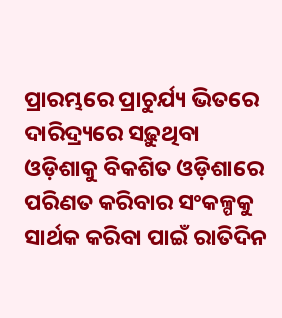ପ୍ରାରମ୍ଭରେ ପ୍ରାଚୁର୍ଯ୍ୟ ଭିତରେ ଦାରିଦ୍ର୍ୟରେ ସଢ଼ୁଥିବା ଓଡ଼ିଶାକୁ ବିକଶିତ ଓଡ଼ିଶାରେ ପରିଣତ କରିବାର ସଂକଳ୍ପକୁ ସାର୍ଥକ କରିବା ପାଇଁ ରାତିଦିନ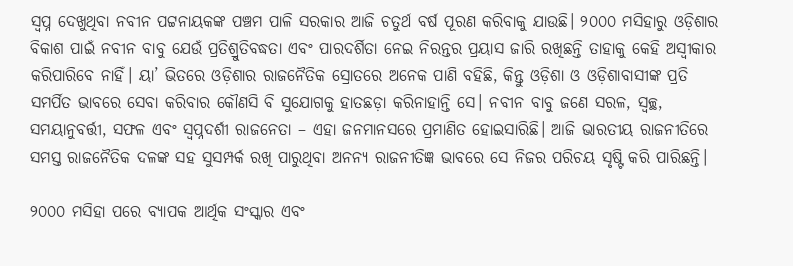ସ୍ୱପ୍ନ ଦେଖୁଥିବା ନବୀନ ପଟ୍ଟନାୟକଙ୍କ ପଞ୍ଚମ ପାଳି ସରକାର ଆଜି ଚତୁର୍ଥ ବର୍ଷ ପୂରଣ କରିବାକୁ ଯାଉଛି। ୨୦୦୦ ମସିହାରୁ ଓଡ଼ିଶାର ବିକାଶ ପାଇଁ ନବୀନ ବାବୁ ଯେଉଁ ପ୍ରତିଶ୍ରୁତିବଦ୍ଧତା ଏବଂ ପାରଦର୍ଶିତା ନେଇ ନିରନ୍ତର ପ୍ରୟାସ ଜାରି ରଖିଛନ୍ତି ତାହାକୁ କେହି ଅସ୍ୱୀକାର କରିପାରିବେ ନାହିଁ। ୟା’ ଭିତରେ ଓଡ଼ିଶାର ରାଜନୈତିକ ସ୍ରୋତରେ ଅନେକ ପାଣି ବହିଛି, କିନ୍ତୁ ଓଡ଼ିଶା ଓ ଓଡ଼ିଶାବାସୀଙ୍କ ପ୍ରତି ସମର୍ପିତ ଭାବରେ ସେବା କରିବାର କୌଣସି ବି ସୁଯୋଗକୁ ହାତଛଡ଼ା କରିନାହାନ୍ତି ସେ। ନବୀନ ବାବୁ ଜଣେ ସରଳ, ସ୍ୱଚ୍ଛ, ସମୟାନୁବର୍ତ୍ତୀ, ସଫଳ ଏବଂ ସ୍ୱପ୍ନଦର୍ଶୀ ରାଜନେତା – ଏହା ଜନମାନସରେ ପ୍ରମାଣିତ ହୋଇସାରିଛି। ଆଜି ଭାରତୀୟ ରାଜନୀତିରେ ସମସ୍ତ ରାଜନୈତିକ ଦଳଙ୍କ ସହ ସୁସମ୍ପର୍କ ରଖି ପାରୁଥିବା ଅନନ୍ୟ ରାଜନୀତିଜ୍ଞ ଭାବରେ ସେ ନିଜର ପରିଚୟ ସୃଷ୍ଟି କରି ପାରିଛନ୍ତି।

୨୦୦୦ ମସିହା ପରେ ବ୍ୟାପକ ଆର୍ଥିକ ସଂସ୍କାର ଏବଂ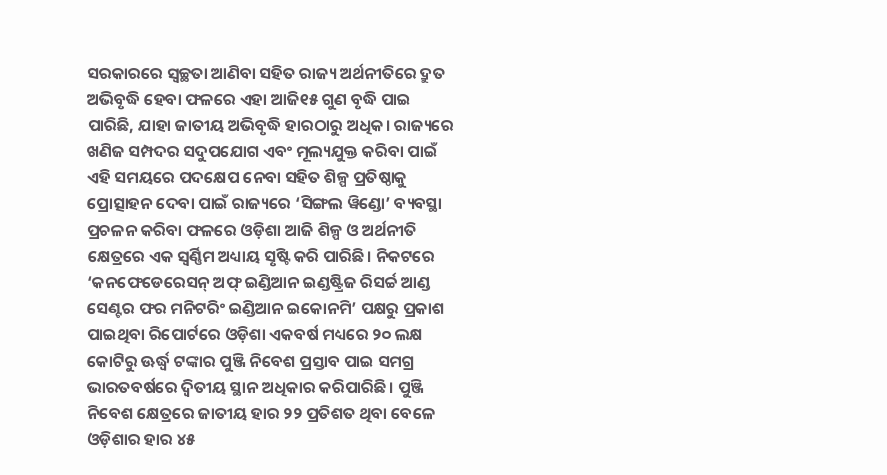ସରକାରରେ ସ୍ୱଚ୍ଛତା ଆଣିବା ସହିତ ରାଜ୍ୟ ଅର୍ଥନୀତିରେ ଦ୍ରୁତ ଅଭିବୃଦ୍ଧି ହେବା ଫଳରେ ଏହା ଆଜି୧୫ ଗୁଣ ବୃଦ୍ଧି ପାଇ ପାରିଛି, ଯାହା ଜାତୀୟ ଅଭିବୃଦ୍ଧି ହାରଠାରୁ ଅଧିକ। ରାଜ୍ୟରେ ଖଣିଜ ସମ୍ପଦର ସଦୁପଯୋଗ ଏବଂ ମୂଲ୍ୟଯୁକ୍ତ କରିବା ପାଇଁ ଏହି ସମୟରେ ପଦକ୍ଷେପ ନେବା ସହିତ ଶିଳ୍ପ ପ୍ରତିଷ୍ଠାକୁ ପ୍ରୋତ୍ସାହନ ଦେବା ପାଇଁ ରାଜ୍ୟରେ ‘ସିଙ୍ଗଲ ୱିଣ୍ଡୋ’ ବ୍ୟବସ୍ଥା ପ୍ରଚଳନ କରିବା ଫଳରେ ଓଡ଼ିଶା ଆଜି ଶିଳ୍ପ ଓ ଅର୍ଥନୀତି କ୍ଷେତ୍ରରେ ଏକ ସ୍ୱର୍ଣ୍ଣିମ ଅଧ୍ୟାୟ ସୃଷ୍ଟି କରି ପାରିଛି। ନିକଟରେ ‘କନଫେଡେରେସନ୍‌‌ ଅଫ୍‌‌ ଇଣ୍ଡିଆନ ଇଣ୍ଡଷ୍ଟ୍ରିଜ ରିସର୍ଚ୍ଚ ଆଣ୍ଡ ସେଣ୍ଟର ଫର ମନିଟରିଂ ଇଣ୍ଡିଆନ ଇକୋନମି’ ପକ୍ଷରୁ ପ୍ରକାଶ ପାଇଥିବା ରିପୋର୍ଟରେ ଓଡ଼ିଶା ଏକବର୍ଷ ମଧ୍ୟରେ ୨୦ ଲକ୍ଷ କୋଟିରୁ ଊର୍ଦ୍ଧ୍ବ ଟଙ୍କାର ପୁଞ୍ଜି ନିବେଶ ପ୍ରସ୍ତାବ ପାଇ ସମଗ୍ର ଭାରତବର୍ଷରେ ଦ୍ୱିତୀୟ ସ୍ଥାନ ଅଧିକାର କରିପାରିଛି। ପୁଞ୍ଜି ନିବେଶ କ୍ଷେତ୍ରରେ ଜାତୀୟ ହାର ୨୨ ପ୍ରତିଶତ ଥିବା ବେଳେ ଓଡ଼ିଶାର ହାର ୪୫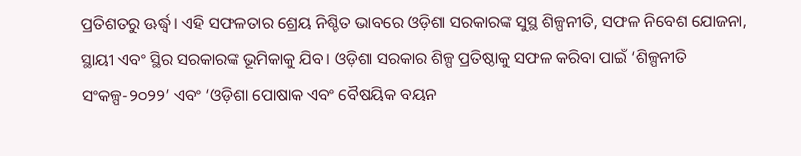ପ୍ରତିଶତରୁ ଊର୍ଦ୍ଧ୍ବ। ଏହି ସଫଳତାର ଶ୍ରେୟ ନିଶ୍ଚିତ ଭାବରେ ଓଡ଼ିଶା ସରକାରଙ୍କ ସୁସ୍ଥ ଶିଳ୍ପନୀତି, ସଫଳ ନିବେଶ ଯୋଜନା, ସ୍ଥାୟୀ ଏବଂ ସ୍ଥିର ସରକାରଙ୍କ ଭୂମିକାକୁ ଯିବ। ଓଡ଼ିଶା ସରକାର ଶିଳ୍ପ ପ୍ରତିଷ୍ଠାକୁ ସଫଳ କରିବା ପାଇଁ ‘ଶିଳ୍ପନୀତି ସଂକଳ୍ପ-୨୦୨୨’ ଏବଂ ‘ଓଡ଼ିଶା ପୋଷାକ ଏବଂ ବୈଷୟିକ ବୟନ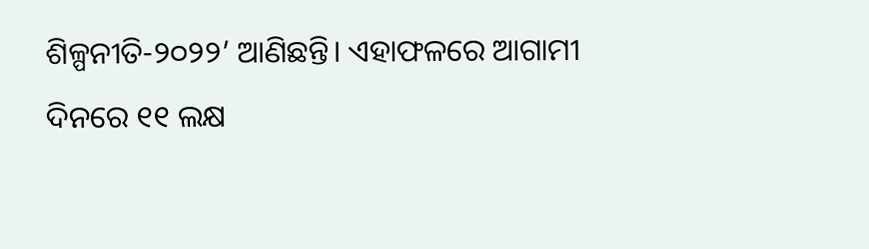ଶିଳ୍ପନୀତି-୨୦୨୨’ ଆଣିଛନ୍ତି। ଏହାଫଳରେ ଆଗାମୀ ଦିନରେ ୧୧ ଲକ୍ଷ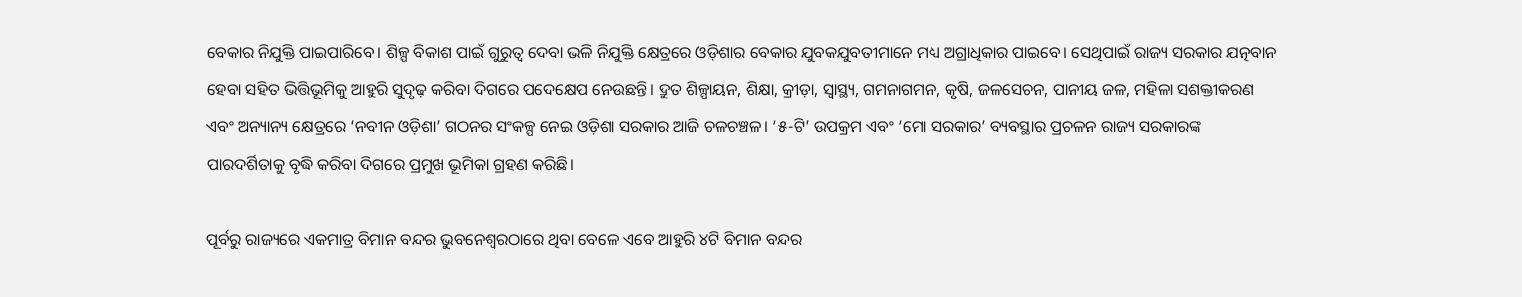ବେକାର ନିଯୁକ୍ତି ପାଇପାରିବେ। ଶିଳ୍ପ ବିକାଶ ପାଇଁ ଗୁରୁତ୍ୱ ଦେବା ଭଳି ନିଯୁକ୍ତି କ୍ଷେତ୍ରରେ ଓଡ଼ିଶାର ବେକାର ଯୁବକଯୁବତୀମାନେ ମଧ୍ୟ ଅଗ୍ରାଧିକାର ପାଇବେ। ସେଥିପାଇଁ ରାଜ୍ୟ ସରକାର ଯତ୍ନବାନ ହେବା ସହିତ ଭିତ୍ତିଭୂମିକୁ ଆହୁରି ସୁଦୃଢ଼ କରିବା ଦିଗରେ ପଦେକ୍ଷେପ ନେଉଛନ୍ତି। ଦ୍ରୁତ ଶିଳ୍ପାୟନ, ଶିକ୍ଷା, କ୍ରୀଡ଼ା, ସ୍ୱାସ୍ଥ୍ୟ, ଗମନାଗମନ, କୃଷି, ଜଳସେଚନ, ପାନୀୟ ଜଳ, ମହିଳା ସଶକ୍ତୀକରଣ ଏବଂ ଅନ୍ୟାନ୍ୟ କ୍ଷେତ୍ରରେ ‘ନବୀନ ଓଡ଼ିଶା’ ଗଠନର ସଂକଳ୍ପ ନେଇ ଓଡ଼ିଶା ସରକାର ଆଜି ଚଳଚଞ୍ଚଳ। ‘୫-ଟି’ ଉପକ୍ରମ ଏବଂ ‘ମୋ ସରକାର’ ବ୍ୟବସ୍ଥାର ପ୍ରଚଳନ ରାଜ୍ୟ ସରକାରଙ୍କ ପାରଦର୍ଶିତାକୁ ବୃଦ୍ଧି କରିବା ଦିଗରେ ପ୍ରମୁଖ ଭୂମିକା ଗ୍ରହଣ କରିଛି।

ପୂର୍ବରୁ ରାଜ୍ୟରେ ଏକମାତ୍ର ବିମାନ ବନ୍ଦର ଭୁବନେଶ୍ୱରଠାରେ ଥିବା ବେଳେ ଏବେ ଆହୁରି ୪ଟି ବିମାନ ବନ୍ଦର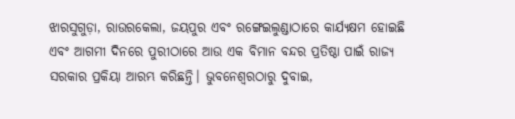ଝାରସୁଗୁଡ଼ା, ରାଉରକେଲା, ଜୟପୁର ଏବଂ ରଙ୍ଗେଇଲୁଣ୍ଡାଠାରେ କାର୍ଯ୍ୟକ୍ଷମ ହୋଇଛି ଏବଂ ଆଗମୀ ଦିନରେ ପୁରୀଠାରେ ଆଉ ଏକ ବିମାନ ବନ୍ଦର ପ୍ରତିଷ୍ଠା ପାଇଁ ରାଜ୍ୟ ସରକାର ପ୍ରକିୟା ଆରମ୍ଭ କରିଛନ୍ତି। ଭୁବନେଶ୍ୱରଠାରୁ ଦୁବାଇ,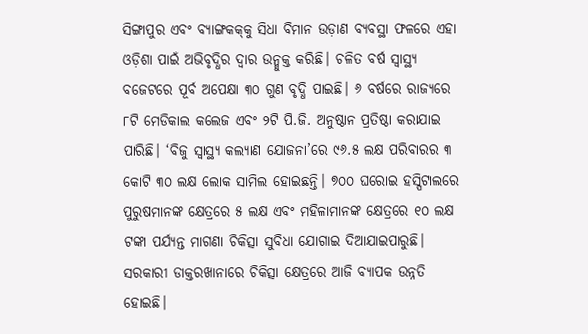ସିଙ୍ଗାପୁର ଏବଂ ବ୍ୟାଙ୍ଗକକ୍‌‌କୁ ସିଧା ବିମାନ ଉଡ଼ାଣ ବ୍ୟବସ୍ଥା ଫଳରେ ଏହା ଓଡ଼ିଶା ପାଇଁ ଅଭିବୃଦ୍ଧିର ଦ୍ୱାର ଉନ୍ମୁକ୍ତ କରିଛି। ଚଳିତ ବର୍ଷ ସ୍ୱାସ୍ଥ୍ୟ ବଜେଟରେ ପୂର୍ବ ଅପେକ୍ଷା ୩୦ ଗୁଣ ବୃଦ୍ଧି ପାଇଛି। ୬ ବର୍ଷରେ ରାଜ୍ୟରେ ୮ଟି ମେଡିକାଲ କଲେଜ ଏବଂ ୨ଟି ପି.ଜି. ଅନୁଷ୍ଠାନ ପ୍ରତିଷ୍ଠା କରାଯାଇ ପାରିଛି। ‘ବିଜୁ ସ୍ୱାସ୍ଥ୍ୟ କଲ୍ୟାଣ ଯୋଜନା’ରେ ୯୬.୫ ଲକ୍ଷ ପରିବାରର ୩ କୋଟି ୩୦ ଲକ୍ଷ ଲୋକ ସାମିଲ ହୋଇଛନ୍ତି। ୭୦୦ ଘରୋଇ ହସ୍ପିଟାଲରେ ପୁରୁଷମାନଙ୍କ କ୍ଷେତ୍ରରେ ୫ ଲକ୍ଷ ଏବଂ ମହିଳାମାନଙ୍କ କ୍ଷେତ୍ରରେ ୧୦ ଲକ୍ଷ ଟଙ୍କା ପର୍ଯ୍ୟନ୍ତ ମାଗଣା ଚିକିତ୍ସା ସୁବିଧା ଯୋଗାଇ ଦିଆଯାଇପାରୁଛି। ସରକାରୀ ଡାକ୍ତରଖାନାରେ ଚିକିତ୍ସା କ୍ଷେତ୍ରରେ ଆଜି ବ୍ୟାପକ ଉନ୍ନତି ହୋଇଛି।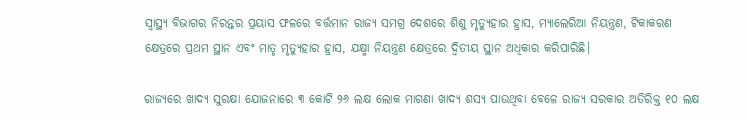ସ୍ୱାସ୍ଥ୍ୟ ବିଭାଗର ନିରନ୍ତର ପ୍ରୟାସ ଫଳରେ ବର୍ତ୍ତମାନ ରାଜ୍ୟ ସମଗ୍ର ଦେଶରେ ଶିଶୁ ମୃତ୍ୟୁହାର ହ୍ରାସ, ମ୍ୟାଲେରିଆ ନିୟନ୍ତ୍ରଣ, ଟିକାକରଣ କ୍ଷେତ୍ରରେ ପ୍ରଥମ ସ୍ଥାନ ଏବଂ ମାତୃ ମୃତ୍ୟୁହାର ହ୍ରାସ, ଯକ୍ଷ୍ମା ନିୟନ୍ତ୍ରଣ କ୍ଷେତ୍ରରେ ଦ୍ୱିତୀୟ ସ୍ଥାନ ଅଧିକାର କରିପାରିଛି।

ରାଜ୍ୟରେ ଖାଦ୍ୟ ସୁରକ୍ଷା ଯୋଜନାରେ ୩ କୋଟି ୨୬ ଲକ୍ଷ ଲୋକ ମାଗଣା ଖାଦ୍ୟ ଶସ୍ୟ ପାଉଥିବା ବେଳେ ରାଜ୍ୟ ସରକାର ଅତିରିକ୍ତ ୧୦ ଲକ୍ଷ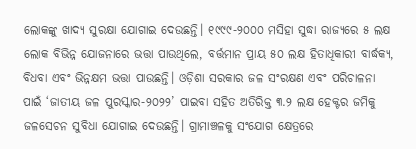ଲୋକଙ୍କୁ ଖାଦ୍ୟ ସୁରକ୍ଷା ଯୋଗାଇ ଦେଉଛନ୍ତି। ୧୯୯୯-୨୦୦୦ ମସିହା ସୁଦ୍ଧା ରାଜ୍ୟରେ ୫ ଲକ୍ଷ ଲୋକ ବିଭିନ୍ନ ଯୋଜନାରେ ଭତ୍ତା ପାଉଥିଲେ, ବର୍ତ୍ତମାନ ପ୍ରାୟ ୫୦ ଲକ୍ଷ ହିତାଧିକାରୀ ବାର୍ଦ୍ଧକ୍ୟ, ବିଧବା ଏବଂ ଭିନ୍ନକ୍ଷମ ଭତ୍ତା ପାଉଛନ୍ତି। ଓଡ଼ିଶା ସରକାର ଜଳ ସଂରକ୍ଷଣ ଏବଂ ପରିଚାଳନା ପାଇଁ ‘ଜାତୀୟ ଜଳ ପୁରସ୍କାର-୨୦୨୨’ ପାଇବା ସହିତ ଅତିରିକ୍ତ ୩.୨ ଲକ୍ଷ ହେକ୍ଟର ଜମିକୁ ଜଳସେଚନ ସୁବିଧା ଯୋଗାଇ ଦେଉଛନ୍ତି। ଗ୍ରାମାଞ୍ଚଳକୁ ସଂଯୋଗ କ୍ଷେତ୍ରରେ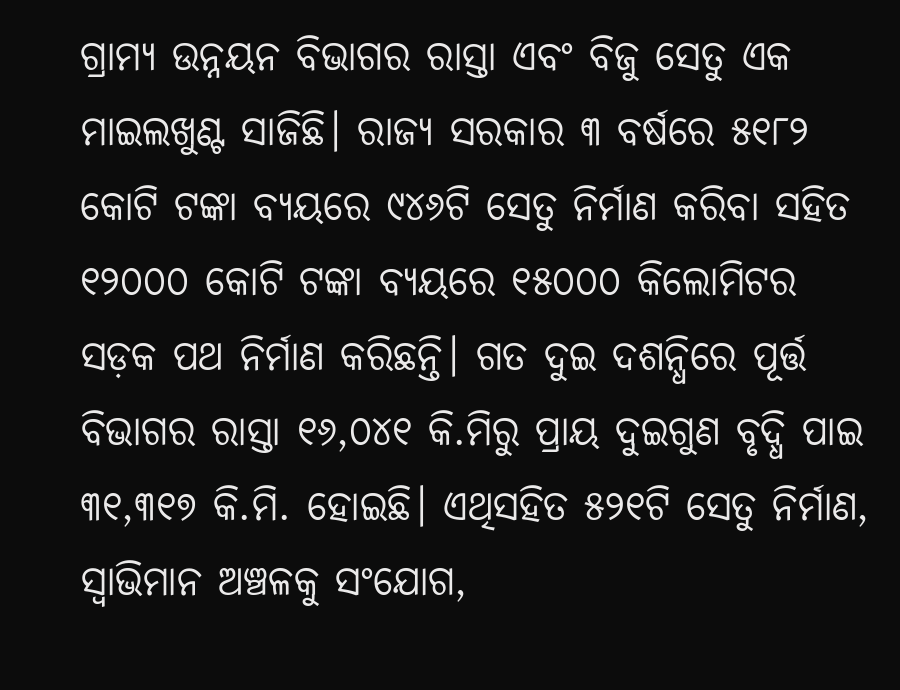ଗ୍ରାମ୍ୟ ଉନ୍ନୟନ ବିଭାଗର ରାସ୍ତା ଏବଂ ବିଜୁ ସେତୁ ଏକ ମାଇଲଖୁଣ୍ଟ ସାଜିଛି। ରାଜ୍ୟ ସରକାର ୩ ବର୍ଷରେ ୫୧୮୨ କୋଟି ଟଙ୍କା ବ୍ୟୟରେ ୯୪୬ଟି ସେତୁ ନିର୍ମାଣ କରିବା ସହିତ ୧୨୦୦୦ କୋଟି ଟଙ୍କା ବ୍ୟୟରେ ୧୫୦୦୦ କିଲୋମିଟର ସଡ଼କ ପଥ ନିର୍ମାଣ କରିଛନ୍ତି। ଗତ ଦୁଇ ଦଶନ୍ଧିରେ ପୂର୍ତ୍ତ ବିଭାଗର ରାସ୍ତା ୧୬,୦୪୧ କି.ମିରୁ ପ୍ରାୟ ଦୁଇଗୁଣ ବୃଦ୍ଧି ପାଇ ୩୧,୩୧୭ କି.ମି. ହୋଇଛି। ଏଥିସହିତ ୫୨୧ଟି ସେତୁ ନିର୍ମାଣ, ସ୍ୱାଭିମାନ ଅଞ୍ଚଳକୁ ସଂଯୋଗ,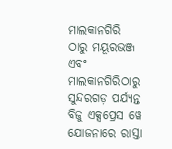ମାଲକାନଗିରି ଠାରୁ ମୟୂରଭଞ୍ଜ ଏବଂ ମାଲକାନଗିରିଠାରୁ ସୁନ୍ଦରଗଡ଼ ପର୍ଯ୍ୟନ୍ତ ବିଜୁ ଏକ୍ସପ୍ରେସ ୱେ ଯୋଜନାରେ ରାସ୍ତା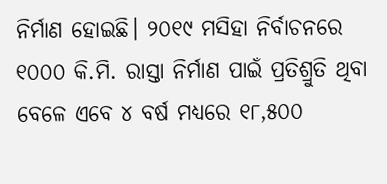ନିର୍ମାଣ ହୋଇଛି। ୨୦୧୯ ମସିହା ନିର୍ବାଚନରେ ୧୦୦୦ କି.ମି. ରାସ୍ତା ନିର୍ମାଣ ପାଇଁ ପ୍ରତିଶ୍ରୁତି ଥିବା ବେଳେ ଏବେ ୪ ବର୍ଷ ମଧ୍ୟରେ ୧୮,୫୦୦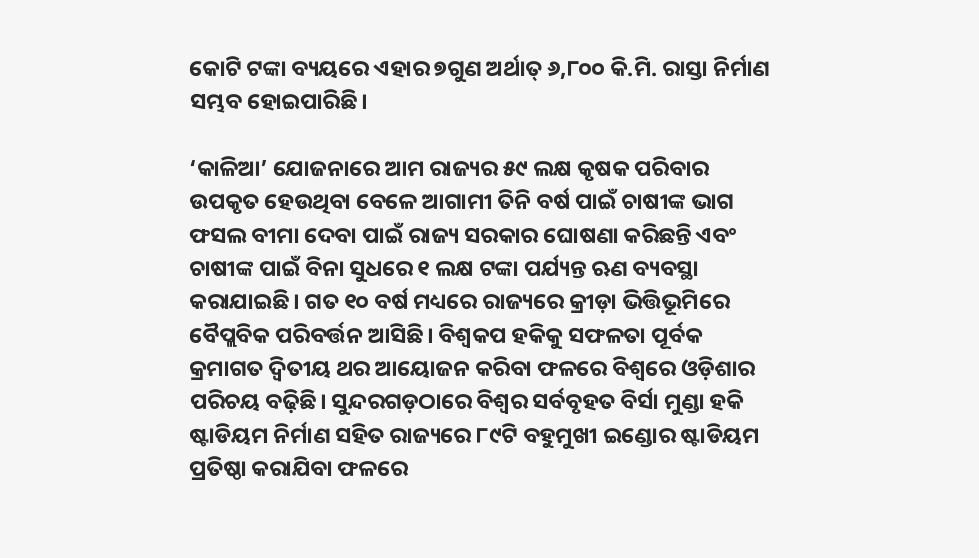କୋଟି ଟଙ୍କା ବ୍ୟୟରେ ଏହାର ୭ଗୁଣ ଅର୍ଥାତ୍‌‌ ୬,୮୦୦ କି.ମି. ରାସ୍ତା ନିର୍ମାଣ ସମ୍ଭବ ହୋଇପାରିଛି।

‘କାଳିଆ’ ଯୋଜନାରେ ଆମ ରାଜ୍ୟର ୫୯ ଲକ୍ଷ କୃଷକ ପରିବାର ଉପକୃତ ହେଉଥିବା ବେଳେ ଆଗାମୀ ତିନି ବର୍ଷ ପାଇଁ ଚାଷୀଙ୍କ ଭାଗ ଫସଲ ବୀମା ଦେବା ପାଇଁ ରାଜ୍ୟ ସରକାର ଘୋଷଣା କରିଛନ୍ତି ଏବଂ ଚାଷୀଙ୍କ ପାଇଁ ବିନା ସୁଧରେ ୧ ଲକ୍ଷ ଟଙ୍କା ପର୍ଯ୍ୟନ୍ତ ଋଣ ବ୍ୟବସ୍ଥା କରାଯାଇଛି। ଗତ ୧୦ ବର୍ଷ ମଧ୍ୟରେ ରାଜ୍ୟରେ କ୍ରୀଡ଼ା ଭିତ୍ତିଭୂମିରେ ବୈପ୍ଲବିକ ପରିବର୍ତ୍ତନ ଆସିଛି। ବିଶ୍ୱକପ ହକିକୁ ସଫଳତା ପୂର୍ବକ କ୍ରମାଗତ ଦ୍ୱିତୀୟ ଥର ଆୟୋଜନ କରିବା ଫଳରେ ବିଶ୍ୱରେ ଓଡ଼ିଶାର ପରିଚୟ ବଢ଼ିଛି। ସୁନ୍ଦରଗଡ଼ଠାରେ ବିଶ୍ୱର ସର୍ବବୃହତ ବିର୍ସା ମୁଣ୍ଡା ହକି ଷ୍ଟାଡିୟମ ନିର୍ମାଣ ସହିତ ରାଜ୍ୟରେ ୮୯ଟି ବହୁମୁଖୀ ଇଣ୍ଡୋର ଷ୍ଟାଡିୟମ ପ୍ରତିଷ୍ଠା କରାଯିବା ଫଳରେ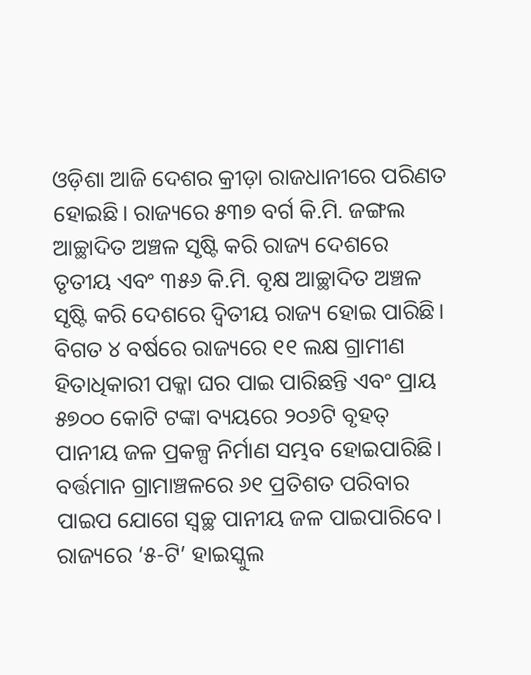ଓଡ଼ିଶା ଆଜି ଦେଶର କ୍ରୀଡ଼ା ରାଜଧାନୀରେ ପରିଣତ ହୋଇଛି। ରାଜ୍ୟରେ ୫୩୭ ବର୍ଗ କି.ମି. ଜଙ୍ଗଲ ଆଚ୍ଛାଦିତ ଅଞ୍ଚଳ ସୃଷ୍ଟି କରି ରାଜ୍ୟ ଦେଶରେ ତୃତୀୟ ଏବଂ ୩୫୬ କି.ମି. ବୃକ୍ଷ ଆଚ୍ଛାଦିତ ଅଞ୍ଚଳ ସୃଷ୍ଟି କରି ଦେଶରେ ଦ୍ୱିତୀୟ ରାଜ୍ୟ ହୋଇ ପାରିଛି। ବିଗତ ୪ ବର୍ଷରେ ରାଜ୍ୟରେ ୧୧ ଲକ୍ଷ ଗ୍ରାମୀଣ ହିତାଧିକାରୀ ପକ୍କା ଘର ପାଇ ପାରିଛନ୍ତି ଏବଂ ପ୍ରାୟ ୫୭୦୦ କୋଟି ଟଙ୍କା ବ୍ୟୟରେ ୨୦୬ଟି ବୃହତ୍‌‌ ପାନୀୟ ଜଳ ପ୍ରକଳ୍ପ ନିର୍ମାଣ ସମ୍ଭବ ହୋଇପାରିଛି। ବର୍ତ୍ତମାନ ଗ୍ରାମାଞ୍ଚଳରେ ୬୧ ପ୍ରତିଶତ ପରିବାର ପାଇପ ଯୋଗେ ସ୍ୱଚ୍ଛ ପାନୀୟ ଜଳ ପାଇପାରିବେ। ରାଜ୍ୟରେ ‘୫-ଟି’ ହାଇସ୍କୁଲ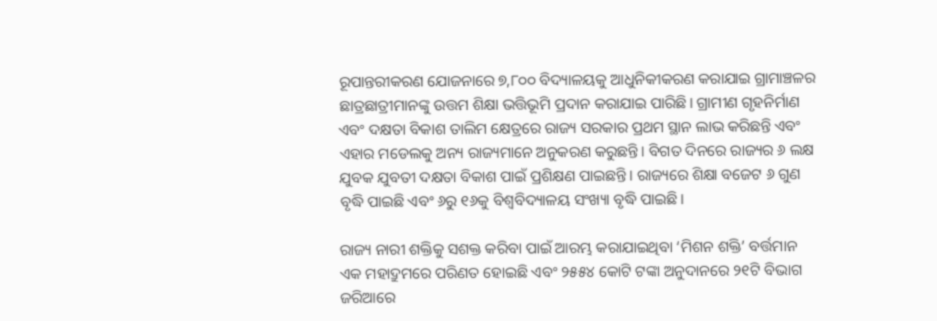ରୂପାନ୍ତରୀକରଣ ଯୋଜନାରେ ୭,୮୦୦ ବିଦ୍ୟାଳୟକୁ ଆଧୁନିକୀକରଣ କରାଯାଇ ଗ୍ରାମାଞ୍ଚଳର ଛାତ୍ରଛାତ୍ରୀମାନଙ୍କୁ ଉତ୍ତମ ଶିକ୍ଷା ଭତ୍ତିଭୂମି ପ୍ରଦାନ କରାଯାଇ ପାରିଛି। ଗ୍ରାମୀଣ ଗୃହନିର୍ମାଣ ଏବଂ ଦକ୍ଷତା ବିକାଶ ତାଲିମ କ୍ଷେତ୍ରରେ ରାଜ୍ୟ ସରକାର ପ୍ରଥମ ସ୍ଥାନ ଲାଭ କରିଛନ୍ତି ଏବଂ ଏହାର ମଡେଲକୁ ଅନ୍ୟ ରାଜ୍ୟମାନେ ଅନୁକରଣ କରୁଛନ୍ତି। ବିଗତ ଦିନରେ ରାଜ୍ୟର ୬ ଲକ୍ଷ ଯୁବକ ଯୁବତୀ ଦକ୍ଷତା ବିକାଶ ପାଇଁ ପ୍ରଶିକ୍ଷଣ ପାଇଛନ୍ତି। ରାଜ୍ୟରେ ଶିକ୍ଷା ବଜେଟ ୬ ଗୁଣ ବୃଦ୍ଧି ପାଇଛି ଏବଂ ୬ରୁ ୧୬କୁ ବିଶ୍ୱବିଦ୍ୟାଳୟ ସଂଖ୍ୟା ବୃଦ୍ଧି ପାଇଛି।

ରାଜ୍ୟ ନାରୀ ଶକ୍ତିକୁ ସଶକ୍ତ କରିବା ପାଇଁ ଆରମ୍ଭ କରାଯାଇଥିବା ‘ମିଶନ ଶକ୍ତି’ ବର୍ତ୍ତମାନ ଏକ ମହାଦ୍ରୁମରେ ପରିଣତ ହୋଇଛି ଏବଂ ୨୫୫୪ କୋଟି ଟଙ୍କା ଅନୁଦାନରେ ୨୧ଟି ବିଭାଗ ଜରିଆରେ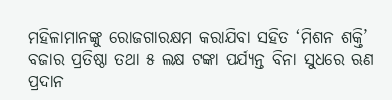ମହିଳାମାନଙ୍କୁ ରୋଜଗାରକ୍ଷମ କରାଯିବା ସହିତ ‘ମିଶନ ଶକ୍ତି’ ବଜାର ପ୍ରତିଷ୍ଠା ତଥା ୫ ଲକ୍ଷ ଟଙ୍କା ପର୍ଯ୍ୟନ୍ତ ବିନା ସୁଧରେ ଋଣ ପ୍ରଦାନ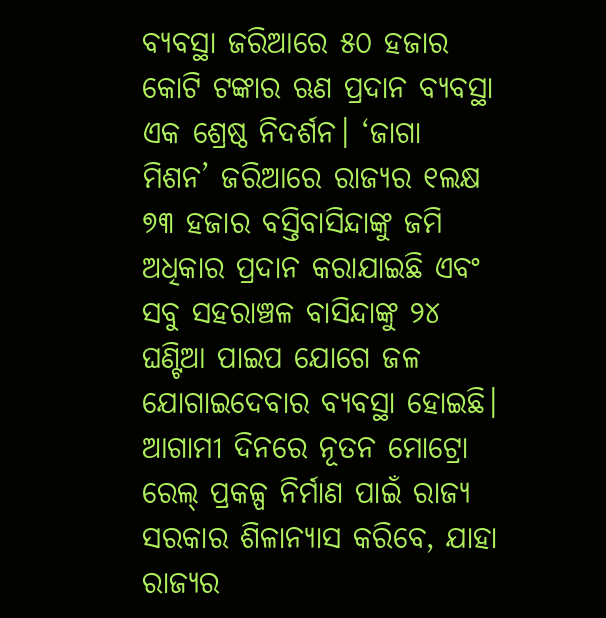ବ୍ୟବସ୍ଥା ଜରିଆରେ ୫୦ ହଜାର କୋଟି ଟଙ୍କାର ଋଣ ପ୍ରଦାନ ବ୍ୟବସ୍ଥା ଏକ ଶ୍ରେଷ୍ଠ ନିଦର୍ଶନ। ‘ଜାଗା ମିଶନ’ ଜରିଆରେ ରାଜ୍ୟର ୧ଲକ୍ଷ ୭୩ ହଜାର ବସ୍ତିବାସିନ୍ଦାଙ୍କୁ ଜମି ଅଧିକାର ପ୍ରଦାନ କରାଯାଇଛି ଏବଂ ସବୁ ସହରାଞ୍ଚଳ ବାସିନ୍ଦାଙ୍କୁ ୨୪ ଘଣ୍ଟିଆ ପାଇପ ଯୋଗେ ଜଳ ଯୋଗାଇଦେବାର ବ୍ୟବସ୍ଥା ହୋଇଛି। ଆଗାମୀ ଦିନରେ ନୂତନ ମୋଟ୍ରୋ ରେଲ୍‌‌ ପ୍ରକଳ୍ପ ନିର୍ମାଣ ପାଇଁ ରାଜ୍ୟ ସରକାର ଶିଳାନ୍ୟାସ କରିବେ, ଯାହା ରାଜ୍ୟର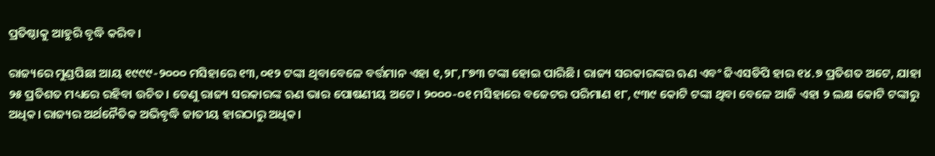ପ୍ରତିଷ୍ଠାକୁ ଆହୁରି ବୃଦ୍ଧି କରିବ।

ରାଜ୍ୟରେ ମୁଣ୍ଡପିଛା ଆୟ ୧୯୯୯-୨୦୦୦ ମସିହାରେ ୧୩,୦୧୨ ଟଙ୍କା ଥିବାବେଳେ ବର୍ତ୍ତମାନ ଏହା ୧,୨୮,୮୭୩ ଟଙ୍କା ହୋଇ ପାରିଛି। ରାଜ୍ୟ ସରକାରଙ୍କର ଋଣ ଏବଂ ଜିଏସଡିପି ହାର ୧୪.୭ ପ୍ରତିଶତ ଅଟେ, ଯାହା ୨୫ ପ୍ରତିଶତ ମଧ୍ୟରେ ରହିବା ଉଚିତ। ତେଣୁ ରାଜ୍ୟ ସରକାରଙ୍କ ଋଣ ଭାର ପୋଷଣୀୟ ଅଟେ। ୨୦୦୦-୦୧ ମସିହାରେ ବଜେଟର ପରିମାଣ ୧୮, ୯୩୯ କୋଟି ଟଙ୍କା ଥିବା ବେଳେ ଆଜି ଏହା ୨ ଲକ୍ଷ କୋଟି ଟଙ୍କାରୁ ଅଧିକ। ରାଜ୍ୟର ଅର୍ଥନୈତିକ ଅଭିବୃଦ୍ଧି ଜାତୀୟ ହାରଠାରୁ ଅଧିକ।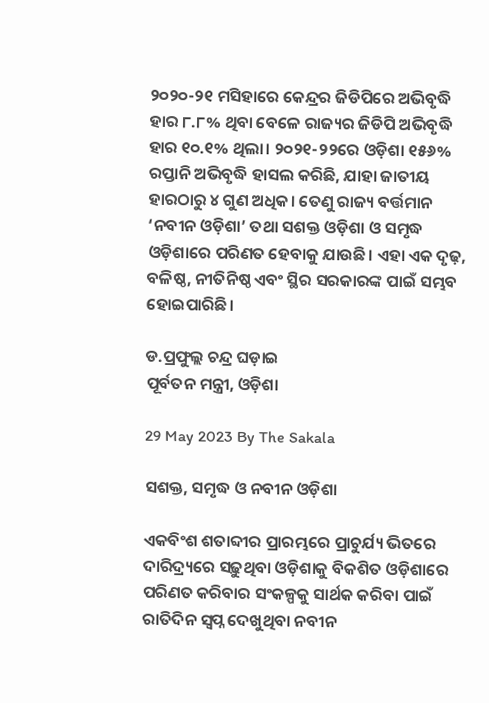୨୦୨୦-୨୧ ମସିହାରେ କେନ୍ଦ୍ରର ଜିଡିପିରେ ଅଭିବୃଦ୍ଧି ହାର ୮.୮% ଥିବା ବେଳେ ରାଜ୍ୟର ଜିଡିପି ଅଭିବୃଦ୍ଧି ହାର ୧୦.୧% ଥିଲା। ୨୦୨୧-୨୨ରେ ଓଡ଼ିଶା ୧୫୬% ରପ୍ତାନି ଅଭିବୃଦ୍ଧି ହାସଲ କରିଛି, ଯାହା ଜାତୀୟ ହାରଠାରୁ ୪ ଗୁଣ ଅଧିକ। ତେଣୁ ରାଜ୍ୟ ବର୍ତ୍ତମାନ ‘ନବୀନ ଓଡ଼ିଶା’ ତଥା ସଶକ୍ତ ଓଡ଼ିଶା ଓ ସମୃଦ୍ଧ ଓଡ଼ିଶାରେ ପରିଣତ ହେବାକୁ ଯାଉଛି। ଏହା ଏକ ଦୃଢ଼, ବଳିଷ୍ଠ, ନୀତିନିଷ୍ଠ ଏବଂ ସ୍ଥିର ସରକାରଙ୍କ ପାଇଁ ସମ୍ଭବ ହୋଇପାରିଛି।

ଡ.ପ୍ରଫୁଲ୍ଲ ଚନ୍ଦ୍ର ଘଡ଼ାଇ
ପୂର୍ବତନ ମନ୍ତ୍ରୀ, ଓଡ଼ିଶା

29 May 2023 By The Sakala

ସଶକ୍ତ, ସମୃଦ୍ଧ ଓ ନବୀନ ଓଡ଼ିଶା

ଏକବିଂଶ ଶତାବ୍ଦୀର ପ୍ରାରମ୍ଭରେ ପ୍ରାଚୁର୍ଯ୍ୟ ଭିତରେ ଦାରିଦ୍ର୍ୟରେ ସଢ଼ୁଥିବା ଓଡ଼ିଶାକୁ ବିକଶିତ ଓଡ଼ିଶାରେ ପରିଣତ କରିବାର ସଂକଳ୍ପକୁ ସାର୍ଥକ କରିବା ପାଇଁ ରାତିଦିନ ସ୍ୱପ୍ନ ଦେଖୁଥିବା ନବୀନ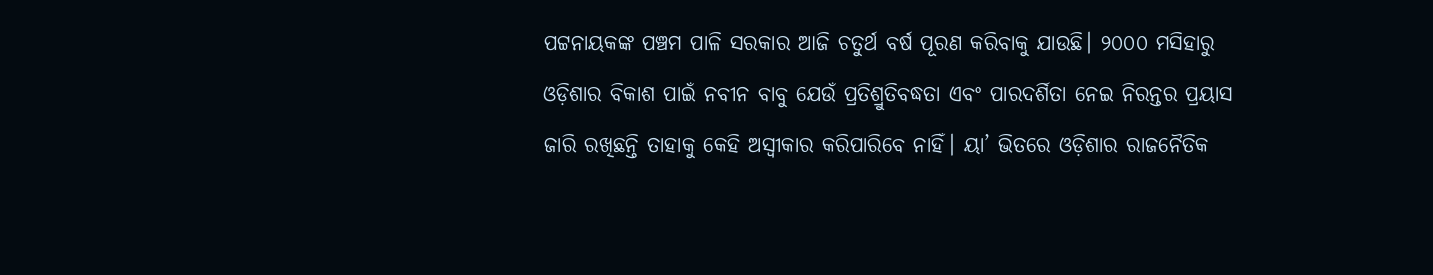ପଟ୍ଟନାୟକଙ୍କ ପଞ୍ଚମ ପାଳି ସରକାର ଆଜି ଚତୁର୍ଥ ବର୍ଷ ପୂରଣ କରିବାକୁ ଯାଉଛି। ୨୦୦୦ ମସିହାରୁ ଓଡ଼ିଶାର ବିକାଶ ପାଇଁ ନବୀନ ବାବୁ ଯେଉଁ ପ୍ରତିଶ୍ରୁତିବଦ୍ଧତା ଏବଂ ପାରଦର୍ଶିତା ନେଇ ନିରନ୍ତର ପ୍ରୟାସ ଜାରି ରଖିଛନ୍ତି ତାହାକୁ କେହି ଅସ୍ୱୀକାର କରିପାରିବେ ନାହିଁ। ୟା’ ଭିତରେ ଓଡ଼ିଶାର ରାଜନୈତିକ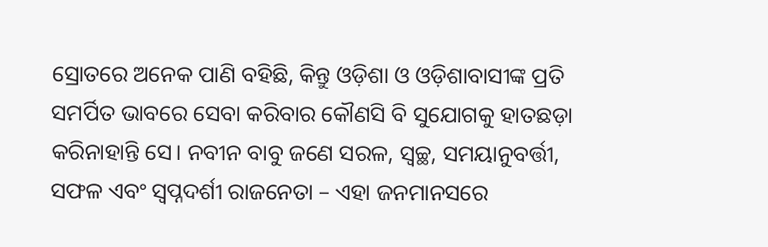ସ୍ରୋତରେ ଅନେକ ପାଣି ବହିଛି, କିନ୍ତୁ ଓଡ଼ିଶା ଓ ଓଡ଼ିଶାବାସୀଙ୍କ ପ୍ରତି ସମର୍ପିତ ଭାବରେ ସେବା କରିବାର କୌଣସି ବି ସୁଯୋଗକୁ ହାତଛଡ଼ା କରିନାହାନ୍ତି ସେ। ନବୀନ ବାବୁ ଜଣେ ସରଳ, ସ୍ୱଚ୍ଛ, ସମୟାନୁବର୍ତ୍ତୀ, ସଫଳ ଏବଂ ସ୍ୱପ୍ନଦର୍ଶୀ ରାଜନେତା – ଏହା ଜନମାନସରେ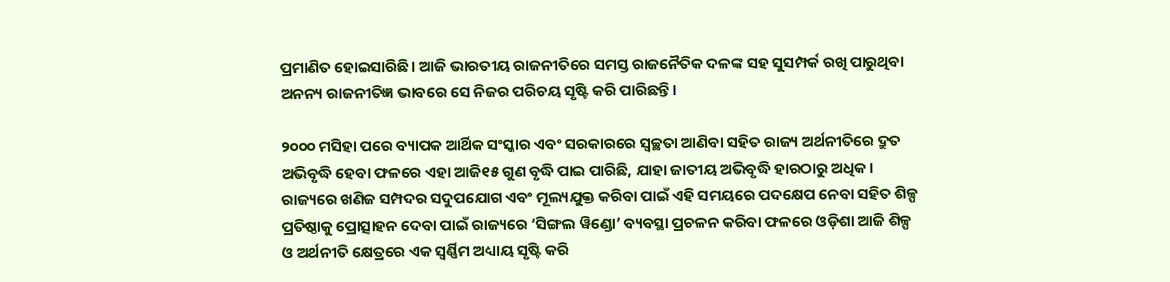ପ୍ରମାଣିତ ହୋଇସାରିଛି। ଆଜି ଭାରତୀୟ ରାଜନୀତିରେ ସମସ୍ତ ରାଜନୈତିକ ଦଳଙ୍କ ସହ ସୁସମ୍ପର୍କ ରଖି ପାରୁଥିବା ଅନନ୍ୟ ରାଜନୀତିଜ୍ଞ ଭାବରେ ସେ ନିଜର ପରିଚୟ ସୃଷ୍ଟି କରି ପାରିଛନ୍ତି।

୨୦୦୦ ମସିହା ପରେ ବ୍ୟାପକ ଆର୍ଥିକ ସଂସ୍କାର ଏବଂ ସରକାରରେ ସ୍ୱଚ୍ଛତା ଆଣିବା ସହିତ ରାଜ୍ୟ ଅର୍ଥନୀତିରେ ଦ୍ରୁତ ଅଭିବୃଦ୍ଧି ହେବା ଫଳରେ ଏହା ଆଜି୧୫ ଗୁଣ ବୃଦ୍ଧି ପାଇ ପାରିଛି, ଯାହା ଜାତୀୟ ଅଭିବୃଦ୍ଧି ହାରଠାରୁ ଅଧିକ। ରାଜ୍ୟରେ ଖଣିଜ ସମ୍ପଦର ସଦୁପଯୋଗ ଏବଂ ମୂଲ୍ୟଯୁକ୍ତ କରିବା ପାଇଁ ଏହି ସମୟରେ ପଦକ୍ଷେପ ନେବା ସହିତ ଶିଳ୍ପ ପ୍ରତିଷ୍ଠାକୁ ପ୍ରୋତ୍ସାହନ ଦେବା ପାଇଁ ରାଜ୍ୟରେ ‘ସିଙ୍ଗଲ ୱିଣ୍ଡୋ’ ବ୍ୟବସ୍ଥା ପ୍ରଚଳନ କରିବା ଫଳରେ ଓଡ଼ିଶା ଆଜି ଶିଳ୍ପ ଓ ଅର୍ଥନୀତି କ୍ଷେତ୍ରରେ ଏକ ସ୍ୱର୍ଣ୍ଣିମ ଅଧ୍ୟାୟ ସୃଷ୍ଟି କରି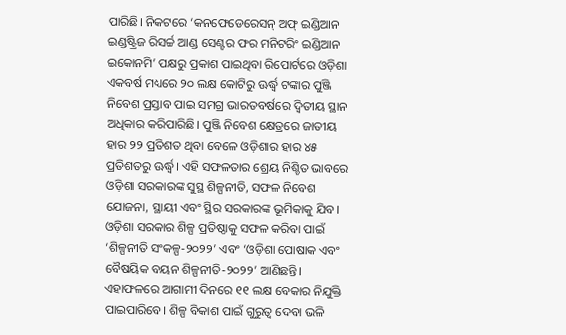ପାରିଛି। ନିକଟରେ ‘କନଫେଡେରେସନ୍‌‌ ଅଫ୍‌‌ ଇଣ୍ଡିଆନ ଇଣ୍ଡଷ୍ଟ୍ରିଜ ରିସର୍ଚ୍ଚ ଆଣ୍ଡ ସେଣ୍ଟର ଫର ମନିଟରିଂ ଇଣ୍ଡିଆନ ଇକୋନମି’ ପକ୍ଷରୁ ପ୍ରକାଶ ପାଇଥିବା ରିପୋର୍ଟରେ ଓଡ଼ିଶା ଏକବର୍ଷ ମଧ୍ୟରେ ୨୦ ଲକ୍ଷ କୋଟିରୁ ଊର୍ଦ୍ଧ୍ବ ଟଙ୍କାର ପୁଞ୍ଜି ନିବେଶ ପ୍ରସ୍ତାବ ପାଇ ସମଗ୍ର ଭାରତବର୍ଷରେ ଦ୍ୱିତୀୟ ସ୍ଥାନ ଅଧିକାର କରିପାରିଛି। ପୁଞ୍ଜି ନିବେଶ କ୍ଷେତ୍ରରେ ଜାତୀୟ ହାର ୨୨ ପ୍ରତିଶତ ଥିବା ବେଳେ ଓଡ଼ିଶାର ହାର ୪୫ ପ୍ରତିଶତରୁ ଊର୍ଦ୍ଧ୍ବ। ଏହି ସଫଳତାର ଶ୍ରେୟ ନିଶ୍ଚିତ ଭାବରେ ଓଡ଼ିଶା ସରକାରଙ୍କ ସୁସ୍ଥ ଶିଳ୍ପନୀତି, ସଫଳ ନିବେଶ ଯୋଜନା, ସ୍ଥାୟୀ ଏବଂ ସ୍ଥିର ସରକାରଙ୍କ ଭୂମିକାକୁ ଯିବ। ଓଡ଼ିଶା ସରକାର ଶିଳ୍ପ ପ୍ରତିଷ୍ଠାକୁ ସଫଳ କରିବା ପାଇଁ ‘ଶିଳ୍ପନୀତି ସଂକଳ୍ପ-୨୦୨୨’ ଏବଂ ‘ଓଡ଼ିଶା ପୋଷାକ ଏବଂ ବୈଷୟିକ ବୟନ ଶିଳ୍ପନୀତି-୨୦୨୨’ ଆଣିଛନ୍ତି। ଏହାଫଳରେ ଆଗାମୀ ଦିନରେ ୧୧ ଲକ୍ଷ ବେକାର ନିଯୁକ୍ତି ପାଇପାରିବେ। ଶିଳ୍ପ ବିକାଶ ପାଇଁ ଗୁରୁତ୍ୱ ଦେବା ଭଳି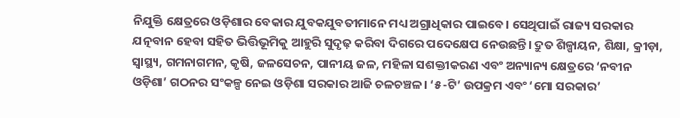ନିଯୁକ୍ତି କ୍ଷେତ୍ରରେ ଓଡ଼ିଶାର ବେକାର ଯୁବକଯୁବତୀମାନେ ମଧ୍ୟ ଅଗ୍ରାଧିକାର ପାଇବେ। ସେଥିପାଇଁ ରାଜ୍ୟ ସରକାର ଯତ୍ନବାନ ହେବା ସହିତ ଭିତ୍ତିଭୂମିକୁ ଆହୁରି ସୁଦୃଢ଼ କରିବା ଦିଗରେ ପଦେକ୍ଷେପ ନେଉଛନ୍ତି। ଦ୍ରୁତ ଶିଳ୍ପାୟନ, ଶିକ୍ଷା, କ୍ରୀଡ଼ା, ସ୍ୱାସ୍ଥ୍ୟ, ଗମନାଗମନ, କୃଷି, ଜଳସେଚନ, ପାନୀୟ ଜଳ, ମହିଳା ସଶକ୍ତୀକରଣ ଏବଂ ଅନ୍ୟାନ୍ୟ କ୍ଷେତ୍ରରେ ‘ନବୀନ ଓଡ଼ିଶା’ ଗଠନର ସଂକଳ୍ପ ନେଇ ଓଡ଼ିଶା ସରକାର ଆଜି ଚଳଚଞ୍ଚଳ। ‘୫-ଟି’ ଉପକ୍ରମ ଏବଂ ‘ମୋ ସରକାର’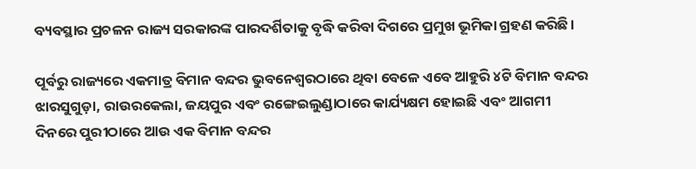ବ୍ୟବସ୍ଥାର ପ୍ରଚଳନ ରାଜ୍ୟ ସରକାରଙ୍କ ପାରଦର୍ଶିତାକୁ ବୃଦ୍ଧି କରିବା ଦିଗରେ ପ୍ରମୁଖ ଭୂମିକା ଗ୍ରହଣ କରିଛି।

ପୂର୍ବରୁ ରାଜ୍ୟରେ ଏକମାତ୍ର ବିମାନ ବନ୍ଦର ଭୁବନେଶ୍ୱରଠାରେ ଥିବା ବେଳେ ଏବେ ଆହୁରି ୪ଟି ବିମାନ ବନ୍ଦର ଝାରସୁଗୁଡ଼ା, ରାଉରକେଲା, ଜୟପୁର ଏବଂ ରଙ୍ଗେଇଲୁଣ୍ଡାଠାରେ କାର୍ଯ୍ୟକ୍ଷମ ହୋଇଛି ଏବଂ ଆଗମୀ ଦିନରେ ପୁରୀଠାରେ ଆଉ ଏକ ବିମାନ ବନ୍ଦର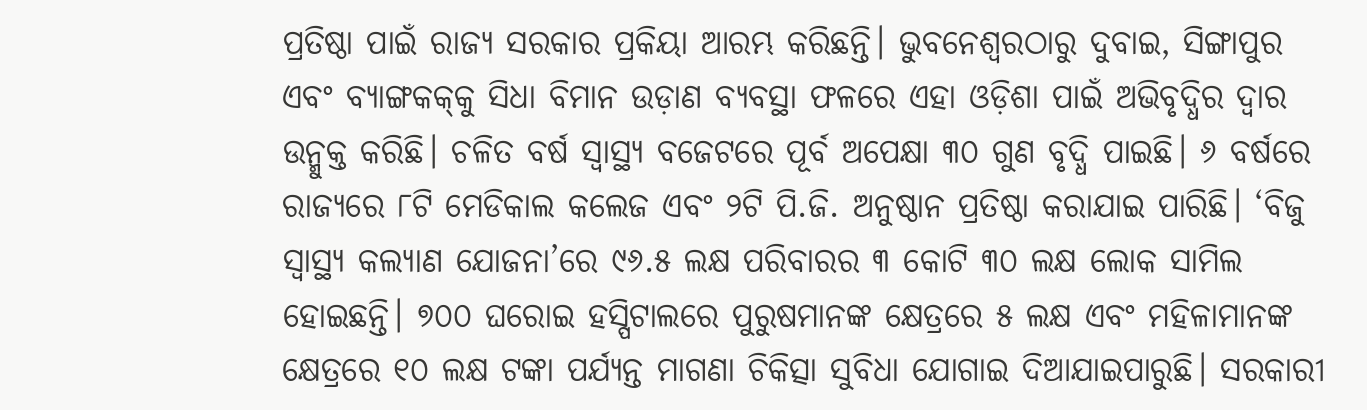ପ୍ରତିଷ୍ଠା ପାଇଁ ରାଜ୍ୟ ସରକାର ପ୍ରକିୟା ଆରମ୍ଭ କରିଛନ୍ତି। ଭୁବନେଶ୍ୱରଠାରୁ ଦୁବାଇ, ସିଙ୍ଗାପୁର ଏବଂ ବ୍ୟାଙ୍ଗକକ୍‌‌କୁ ସିଧା ବିମାନ ଉଡ଼ାଣ ବ୍ୟବସ୍ଥା ଫଳରେ ଏହା ଓଡ଼ିଶା ପାଇଁ ଅଭିବୃଦ୍ଧିର ଦ୍ୱାର ଉନ୍ମୁକ୍ତ କରିଛି। ଚଳିତ ବର୍ଷ ସ୍ୱାସ୍ଥ୍ୟ ବଜେଟରେ ପୂର୍ବ ଅପେକ୍ଷା ୩୦ ଗୁଣ ବୃଦ୍ଧି ପାଇଛି। ୬ ବର୍ଷରେ ରାଜ୍ୟରେ ୮ଟି ମେଡିକାଲ କଲେଜ ଏବଂ ୨ଟି ପି.ଜି. ଅନୁଷ୍ଠାନ ପ୍ରତିଷ୍ଠା କରାଯାଇ ପାରିଛି। ‘ବିଜୁ ସ୍ୱାସ୍ଥ୍ୟ କଲ୍ୟାଣ ଯୋଜନା’ରେ ୯୬.୫ ଲକ୍ଷ ପରିବାରର ୩ କୋଟି ୩୦ ଲକ୍ଷ ଲୋକ ସାମିଲ ହୋଇଛନ୍ତି। ୭୦୦ ଘରୋଇ ହସ୍ପିଟାଲରେ ପୁରୁଷମାନଙ୍କ କ୍ଷେତ୍ରରେ ୫ ଲକ୍ଷ ଏବଂ ମହିଳାମାନଙ୍କ କ୍ଷେତ୍ରରେ ୧୦ ଲକ୍ଷ ଟଙ୍କା ପର୍ଯ୍ୟନ୍ତ ମାଗଣା ଚିକିତ୍ସା ସୁବିଧା ଯୋଗାଇ ଦିଆଯାଇପାରୁଛି। ସରକାରୀ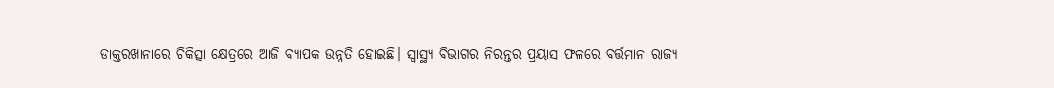ଡାକ୍ତରଖାନାରେ ଚିକିତ୍ସା କ୍ଷେତ୍ରରେ ଆଜି ବ୍ୟାପକ ଉନ୍ନତି ହୋଇଛି। ସ୍ୱାସ୍ଥ୍ୟ ବିଭାଗର ନିରନ୍ତର ପ୍ରୟାସ ଫଳରେ ବର୍ତ୍ତମାନ ରାଜ୍ୟ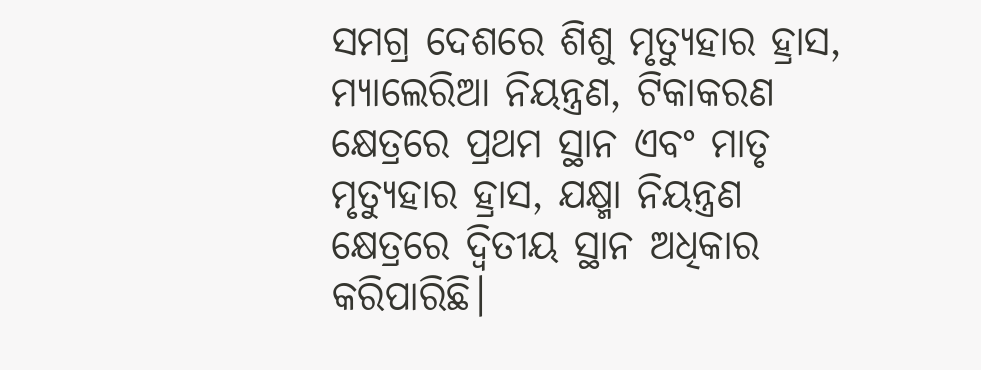ସମଗ୍ର ଦେଶରେ ଶିଶୁ ମୃତ୍ୟୁହାର ହ୍ରାସ, ମ୍ୟାଲେରିଆ ନିୟନ୍ତ୍ରଣ, ଟିକାକରଣ କ୍ଷେତ୍ରରେ ପ୍ରଥମ ସ୍ଥାନ ଏବଂ ମାତୃ ମୃତ୍ୟୁହାର ହ୍ରାସ, ଯକ୍ଷ୍ମା ନିୟନ୍ତ୍ରଣ କ୍ଷେତ୍ରରେ ଦ୍ୱିତୀୟ ସ୍ଥାନ ଅଧିକାର କରିପାରିଛି।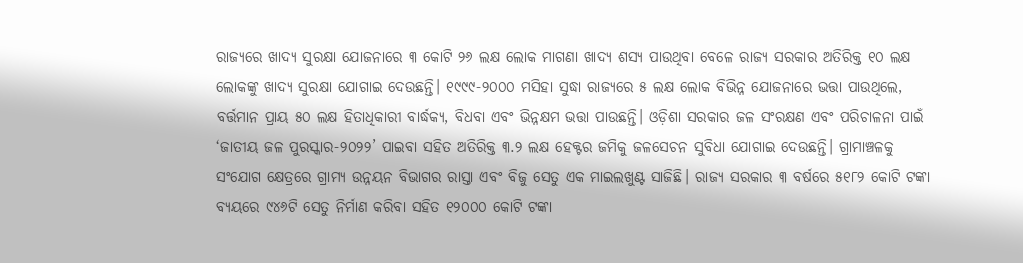ରାଜ୍ୟରେ ଖାଦ୍ୟ ସୁରକ୍ଷା ଯୋଜନାରେ ୩ କୋଟି ୨୬ ଲକ୍ଷ ଲୋକ ମାଗଣା ଖାଦ୍ୟ ଶସ୍ୟ ପାଉଥିବା ବେଳେ ରାଜ୍ୟ ସରକାର ଅତିରିକ୍ତ ୧୦ ଲକ୍ଷ ଲୋକଙ୍କୁ ଖାଦ୍ୟ ସୁରକ୍ଷା ଯୋଗାଇ ଦେଉଛନ୍ତି। ୧୯୯୯-୨୦୦୦ ମସିହା ସୁଦ୍ଧା ରାଜ୍ୟରେ ୫ ଲକ୍ଷ ଲୋକ ବିଭିନ୍ନ ଯୋଜନାରେ ଭତ୍ତା ପାଉଥିଲେ, ବର୍ତ୍ତମାନ ପ୍ରାୟ ୫୦ ଲକ୍ଷ ହିତାଧିକାରୀ ବାର୍ଦ୍ଧକ୍ୟ, ବିଧବା ଏବଂ ଭିନ୍ନକ୍ଷମ ଭତ୍ତା ପାଉଛନ୍ତି। ଓଡ଼ିଶା ସରକାର ଜଳ ସଂରକ୍ଷଣ ଏବଂ ପରିଚାଳନା ପାଇଁ ‘ଜାତୀୟ ଜଳ ପୁରସ୍କାର-୨୦୨୨’ ପାଇବା ସହିତ ଅତିରିକ୍ତ ୩.୨ ଲକ୍ଷ ହେକ୍ଟର ଜମିକୁ ଜଳସେଚନ ସୁବିଧା ଯୋଗାଇ ଦେଉଛନ୍ତି। ଗ୍ରାମାଞ୍ଚଳକୁ ସଂଯୋଗ କ୍ଷେତ୍ରରେ ଗ୍ରାମ୍ୟ ଉନ୍ନୟନ ବିଭାଗର ରାସ୍ତା ଏବଂ ବିଜୁ ସେତୁ ଏକ ମାଇଲଖୁଣ୍ଟ ସାଜିଛି। ରାଜ୍ୟ ସରକାର ୩ ବର୍ଷରେ ୫୧୮୨ କୋଟି ଟଙ୍କା ବ୍ୟୟରେ ୯୪୬ଟି ସେତୁ ନିର୍ମାଣ କରିବା ସହିତ ୧୨୦୦୦ କୋଟି ଟଙ୍କା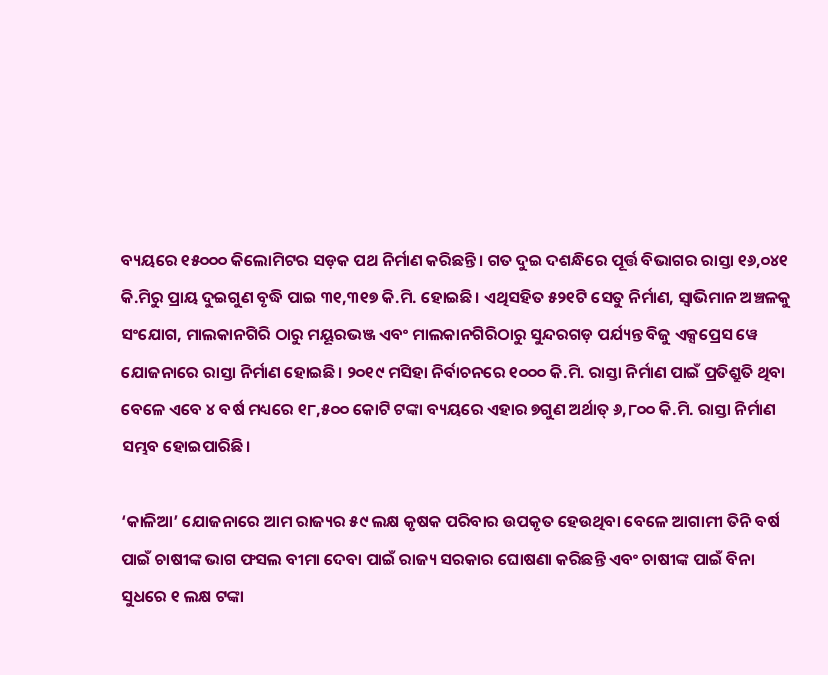ବ୍ୟୟରେ ୧୫୦୦୦ କିଲୋମିଟର ସଡ଼କ ପଥ ନିର୍ମାଣ କରିଛନ୍ତି। ଗତ ଦୁଇ ଦଶନ୍ଧିରେ ପୂର୍ତ୍ତ ବିଭାଗର ରାସ୍ତା ୧୬,୦୪୧ କି.ମିରୁ ପ୍ରାୟ ଦୁଇଗୁଣ ବୃଦ୍ଧି ପାଇ ୩୧,୩୧୭ କି.ମି. ହୋଇଛି। ଏଥିସହିତ ୫୨୧ଟି ସେତୁ ନିର୍ମାଣ, ସ୍ୱାଭିମାନ ଅଞ୍ଚଳକୁ ସଂଯୋଗ, ମାଲକାନଗିରି ଠାରୁ ମୟୂରଭଞ୍ଜ ଏବଂ ମାଲକାନଗିରିଠାରୁ ସୁନ୍ଦରଗଡ଼ ପର୍ଯ୍ୟନ୍ତ ବିଜୁ ଏକ୍ସପ୍ରେସ ୱେ ଯୋଜନାରେ ରାସ୍ତା ନିର୍ମାଣ ହୋଇଛି। ୨୦୧୯ ମସିହା ନିର୍ବାଚନରେ ୧୦୦୦ କି.ମି. ରାସ୍ତା ନିର୍ମାଣ ପାଇଁ ପ୍ରତିଶ୍ରୁତି ଥିବା ବେଳେ ଏବେ ୪ ବର୍ଷ ମଧ୍ୟରେ ୧୮,୫୦୦ କୋଟି ଟଙ୍କା ବ୍ୟୟରେ ଏହାର ୭ଗୁଣ ଅର୍ଥାତ୍‌‌ ୬,୮୦୦ କି.ମି. ରାସ୍ତା ନିର୍ମାଣ ସମ୍ଭବ ହୋଇପାରିଛି।

‘କାଳିଆ’ ଯୋଜନାରେ ଆମ ରାଜ୍ୟର ୫୯ ଲକ୍ଷ କୃଷକ ପରିବାର ଉପକୃତ ହେଉଥିବା ବେଳେ ଆଗାମୀ ତିନି ବର୍ଷ ପାଇଁ ଚାଷୀଙ୍କ ଭାଗ ଫସଲ ବୀମା ଦେବା ପାଇଁ ରାଜ୍ୟ ସରକାର ଘୋଷଣା କରିଛନ୍ତି ଏବଂ ଚାଷୀଙ୍କ ପାଇଁ ବିନା ସୁଧରେ ୧ ଲକ୍ଷ ଟଙ୍କା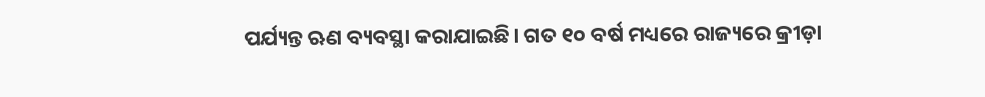ପର୍ଯ୍ୟନ୍ତ ଋଣ ବ୍ୟବସ୍ଥା କରାଯାଇଛି। ଗତ ୧୦ ବର୍ଷ ମଧ୍ୟରେ ରାଜ୍ୟରେ କ୍ରୀଡ଼ା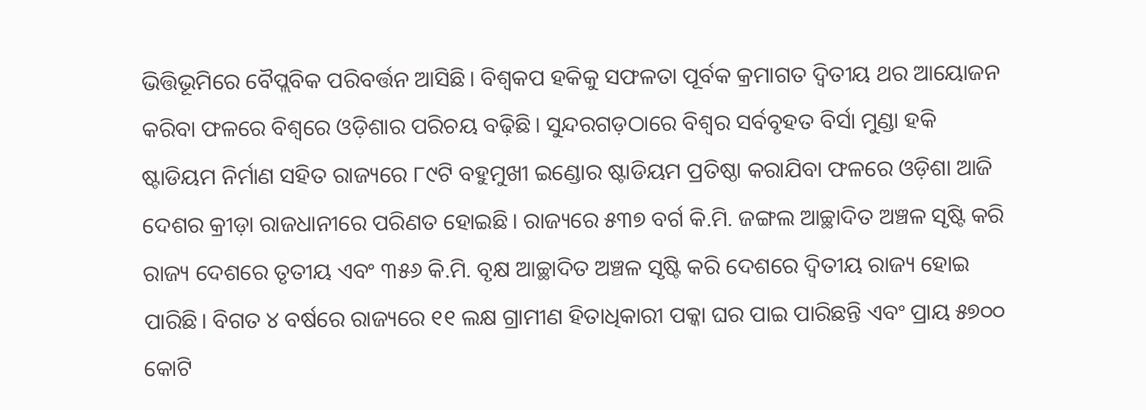ଭିତ୍ତିଭୂମିରେ ବୈପ୍ଲବିକ ପରିବର୍ତ୍ତନ ଆସିଛି। ବିଶ୍ୱକପ ହକିକୁ ସଫଳତା ପୂର୍ବକ କ୍ରମାଗତ ଦ୍ୱିତୀୟ ଥର ଆୟୋଜନ କରିବା ଫଳରେ ବିଶ୍ୱରେ ଓଡ଼ିଶାର ପରିଚୟ ବଢ଼ିଛି। ସୁନ୍ଦରଗଡ଼ଠାରେ ବିଶ୍ୱର ସର୍ବବୃହତ ବିର୍ସା ମୁଣ୍ଡା ହକି ଷ୍ଟାଡିୟମ ନିର୍ମାଣ ସହିତ ରାଜ୍ୟରେ ୮୯ଟି ବହୁମୁଖୀ ଇଣ୍ଡୋର ଷ୍ଟାଡିୟମ ପ୍ରତିଷ୍ଠା କରାଯିବା ଫଳରେ ଓଡ଼ିଶା ଆଜି ଦେଶର କ୍ରୀଡ଼ା ରାଜଧାନୀରେ ପରିଣତ ହୋଇଛି। ରାଜ୍ୟରେ ୫୩୭ ବର୍ଗ କି.ମି. ଜଙ୍ଗଲ ଆଚ୍ଛାଦିତ ଅଞ୍ଚଳ ସୃଷ୍ଟି କରି ରାଜ୍ୟ ଦେଶରେ ତୃତୀୟ ଏବଂ ୩୫୬ କି.ମି. ବୃକ୍ଷ ଆଚ୍ଛାଦିତ ଅଞ୍ଚଳ ସୃଷ୍ଟି କରି ଦେଶରେ ଦ୍ୱିତୀୟ ରାଜ୍ୟ ହୋଇ ପାରିଛି। ବିଗତ ୪ ବର୍ଷରେ ରାଜ୍ୟରେ ୧୧ ଲକ୍ଷ ଗ୍ରାମୀଣ ହିତାଧିକାରୀ ପକ୍କା ଘର ପାଇ ପାରିଛନ୍ତି ଏବଂ ପ୍ରାୟ ୫୭୦୦ କୋଟି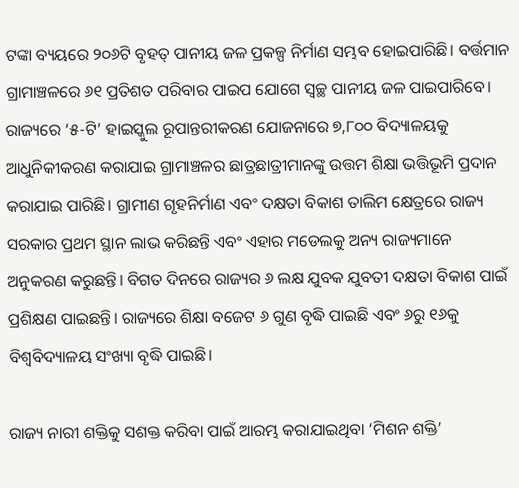ଟଙ୍କା ବ୍ୟୟରେ ୨୦୬ଟି ବୃହତ୍‌‌ ପାନୀୟ ଜଳ ପ୍ରକଳ୍ପ ନିର୍ମାଣ ସମ୍ଭବ ହୋଇପାରିଛି। ବର୍ତ୍ତମାନ ଗ୍ରାମାଞ୍ଚଳରେ ୬୧ ପ୍ରତିଶତ ପରିବାର ପାଇପ ଯୋଗେ ସ୍ୱଚ୍ଛ ପାନୀୟ ଜଳ ପାଇପାରିବେ। ରାଜ୍ୟରେ ‘୫-ଟି’ ହାଇସ୍କୁଲ ରୂପାନ୍ତରୀକରଣ ଯୋଜନାରେ ୭,୮୦୦ ବିଦ୍ୟାଳୟକୁ ଆଧୁନିକୀକରଣ କରାଯାଇ ଗ୍ରାମାଞ୍ଚଳର ଛାତ୍ରଛାତ୍ରୀମାନଙ୍କୁ ଉତ୍ତମ ଶିକ୍ଷା ଭତ୍ତିଭୂମି ପ୍ରଦାନ କରାଯାଇ ପାରିଛି। ଗ୍ରାମୀଣ ଗୃହନିର୍ମାଣ ଏବଂ ଦକ୍ଷତା ବିକାଶ ତାଲିମ କ୍ଷେତ୍ରରେ ରାଜ୍ୟ ସରକାର ପ୍ରଥମ ସ୍ଥାନ ଲାଭ କରିଛନ୍ତି ଏବଂ ଏହାର ମଡେଲକୁ ଅନ୍ୟ ରାଜ୍ୟମାନେ ଅନୁକରଣ କରୁଛନ୍ତି। ବିଗତ ଦିନରେ ରାଜ୍ୟର ୬ ଲକ୍ଷ ଯୁବକ ଯୁବତୀ ଦକ୍ଷତା ବିକାଶ ପାଇଁ ପ୍ରଶିକ୍ଷଣ ପାଇଛନ୍ତି। ରାଜ୍ୟରେ ଶିକ୍ଷା ବଜେଟ ୬ ଗୁଣ ବୃଦ୍ଧି ପାଇଛି ଏବଂ ୬ରୁ ୧୬କୁ ବିଶ୍ୱବିଦ୍ୟାଳୟ ସଂଖ୍ୟା ବୃଦ୍ଧି ପାଇଛି।

ରାଜ୍ୟ ନାରୀ ଶକ୍ତିକୁ ସଶକ୍ତ କରିବା ପାଇଁ ଆରମ୍ଭ କରାଯାଇଥିବା ‘ମିଶନ ଶକ୍ତି’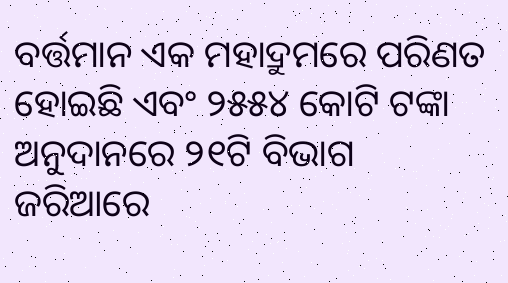ବର୍ତ୍ତମାନ ଏକ ମହାଦ୍ରୁମରେ ପରିଣତ ହୋଇଛି ଏବଂ ୨୫୫୪ କୋଟି ଟଙ୍କା ଅନୁଦାନରେ ୨୧ଟି ବିଭାଗ ଜରିଆରେ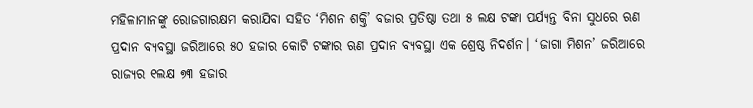ମହିଳାମାନଙ୍କୁ ରୋଜଗାରକ୍ଷମ କରାଯିବା ସହିତ ‘ମିଶନ ଶକ୍ତି’ ବଜାର ପ୍ରତିଷ୍ଠା ତଥା ୫ ଲକ୍ଷ ଟଙ୍କା ପର୍ଯ୍ୟନ୍ତ ବିନା ସୁଧରେ ଋଣ ପ୍ରଦାନ ବ୍ୟବସ୍ଥା ଜରିଆରେ ୫୦ ହଜାର କୋଟି ଟଙ୍କାର ଋଣ ପ୍ରଦାନ ବ୍ୟବସ୍ଥା ଏକ ଶ୍ରେଷ୍ଠ ନିଦର୍ଶନ। ‘ଜାଗା ମିଶନ’ ଜରିଆରେ ରାଜ୍ୟର ୧ଲକ୍ଷ ୭୩ ହଜାର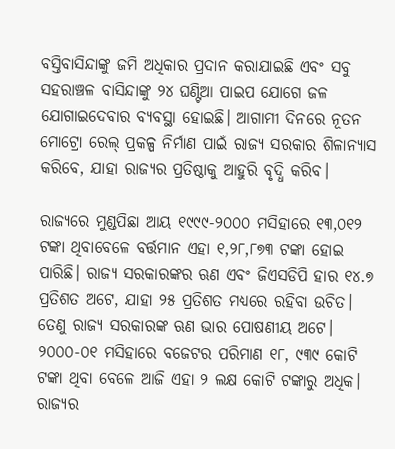ବସ୍ତିବାସିନ୍ଦାଙ୍କୁ ଜମି ଅଧିକାର ପ୍ରଦାନ କରାଯାଇଛି ଏବଂ ସବୁ ସହରାଞ୍ଚଳ ବାସିନ୍ଦାଙ୍କୁ ୨୪ ଘଣ୍ଟିଆ ପାଇପ ଯୋଗେ ଜଳ ଯୋଗାଇଦେବାର ବ୍ୟବସ୍ଥା ହୋଇଛି। ଆଗାମୀ ଦିନରେ ନୂତନ ମୋଟ୍ରୋ ରେଲ୍‌‌ ପ୍ରକଳ୍ପ ନିର୍ମାଣ ପାଇଁ ରାଜ୍ୟ ସରକାର ଶିଳାନ୍ୟାସ କରିବେ, ଯାହା ରାଜ୍ୟର ପ୍ରତିଷ୍ଠାକୁ ଆହୁରି ବୃଦ୍ଧି କରିବ।

ରାଜ୍ୟରେ ମୁଣ୍ଡପିଛା ଆୟ ୧୯୯୯-୨୦୦୦ ମସିହାରେ ୧୩,୦୧୨ ଟଙ୍କା ଥିବାବେଳେ ବର୍ତ୍ତମାନ ଏହା ୧,୨୮,୮୭୩ ଟଙ୍କା ହୋଇ ପାରିଛି। ରାଜ୍ୟ ସରକାରଙ୍କର ଋଣ ଏବଂ ଜିଏସଡିପି ହାର ୧୪.୭ ପ୍ରତିଶତ ଅଟେ, ଯାହା ୨୫ ପ୍ରତିଶତ ମଧ୍ୟରେ ରହିବା ଉଚିତ। ତେଣୁ ରାଜ୍ୟ ସରକାରଙ୍କ ଋଣ ଭାର ପୋଷଣୀୟ ଅଟେ। ୨୦୦୦-୦୧ ମସିହାରେ ବଜେଟର ପରିମାଣ ୧୮, ୯୩୯ କୋଟି ଟଙ୍କା ଥିବା ବେଳେ ଆଜି ଏହା ୨ ଲକ୍ଷ କୋଟି ଟଙ୍କାରୁ ଅଧିକ। ରାଜ୍ୟର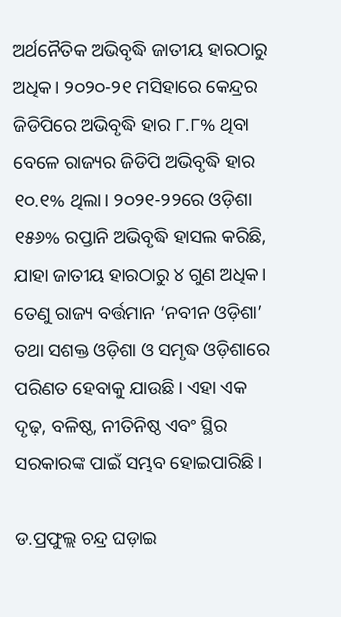ଅର୍ଥନୈତିକ ଅଭିବୃଦ୍ଧି ଜାତୀୟ ହାରଠାରୁ ଅଧିକ। ୨୦୨୦-୨୧ ମସିହାରେ କେନ୍ଦ୍ରର ଜିଡିପିରେ ଅଭିବୃଦ୍ଧି ହାର ୮.୮% ଥିବା ବେଳେ ରାଜ୍ୟର ଜିଡିପି ଅଭିବୃଦ୍ଧି ହାର ୧୦.୧% ଥିଲା। ୨୦୨୧-୨୨ରେ ଓଡ଼ିଶା ୧୫୬% ରପ୍ତାନି ଅଭିବୃଦ୍ଧି ହାସଲ କରିଛି, ଯାହା ଜାତୀୟ ହାରଠାରୁ ୪ ଗୁଣ ଅଧିକ। ତେଣୁ ରାଜ୍ୟ ବର୍ତ୍ତମାନ ‘ନବୀନ ଓଡ଼ିଶା’ ତଥା ସଶକ୍ତ ଓଡ଼ିଶା ଓ ସମୃଦ୍ଧ ଓଡ଼ିଶାରେ ପରିଣତ ହେବାକୁ ଯାଉଛି। ଏହା ଏକ ଦୃଢ଼, ବଳିଷ୍ଠ, ନୀତିନିଷ୍ଠ ଏବଂ ସ୍ଥିର ସରକାରଙ୍କ ପାଇଁ ସମ୍ଭବ ହୋଇପାରିଛି।

ଡ.ପ୍ରଫୁଲ୍ଲ ଚନ୍ଦ୍ର ଘଡ଼ାଇ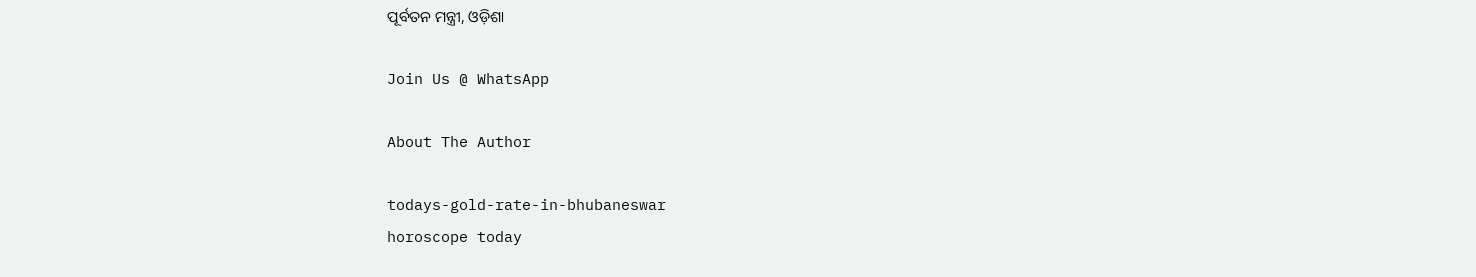ପୂର୍ବତନ ମନ୍ତ୍ରୀ, ଓଡ଼ିଶା

Join Us @ WhatsApp

About The Author

todays-gold-rate-in-bhubaneswar
horoscope today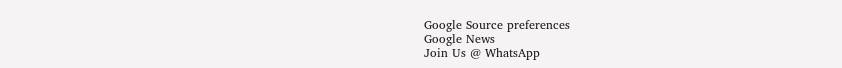Google Source preferences
Google News
Join Us @ WhatsApp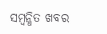ସମ୍ବନ୍ଧିତ ଖବର